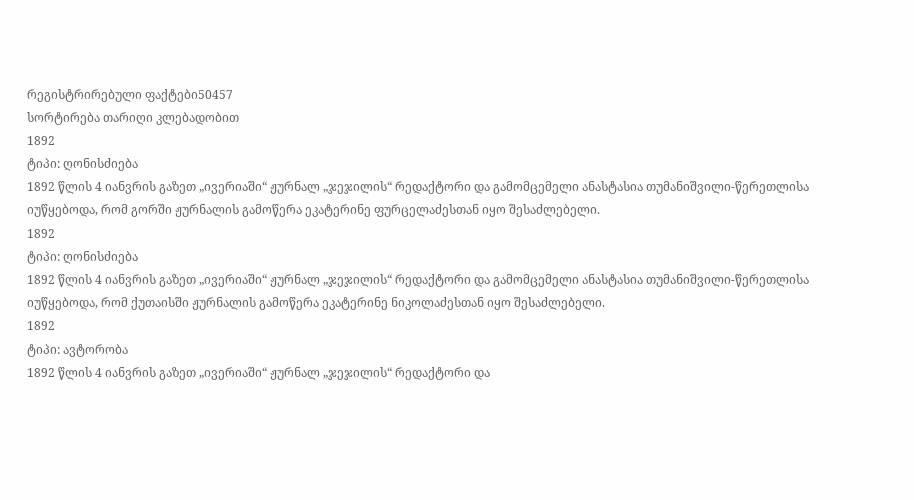რეგისტრირებული ფაქტები50457
სორტირება თარიღი კლებადობით
1892
ტიპი: ღონისძიება
1892 წლის 4 იანვრის გაზეთ „ივერიაში“ ჟურნალ „ჯეჯილის“ რედაქტორი და გამომცემელი ანასტასია თუმანიშვილი-წერეთლისა იუწყებოდა, რომ გორში ჟურნალის გამოწერა ეკატერინე ფურცელაძესთან იყო შესაძლებელი.
1892
ტიპი: ღონისძიება
1892 წლის 4 იანვრის გაზეთ „ივერიაში“ ჟურნალ „ჯეჯილის“ რედაქტორი და გამომცემელი ანასტასია თუმანიშვილი-წერეთლისა იუწყებოდა, რომ ქუთაისში ჟურნალის გამოწერა ეკატერინე ნიკოლაძესთან იყო შესაძლებელი.
1892
ტიპი: ავტორობა
1892 წლის 4 იანვრის გაზეთ „ივერიაში“ ჟურნალ „ჯეჯილის“ რედაქტორი და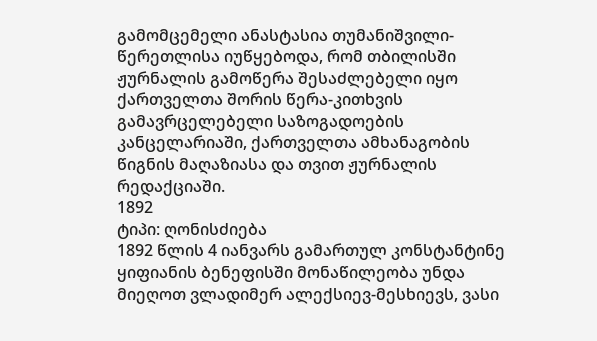გამომცემელი ანასტასია თუმანიშვილი-წერეთლისა იუწყებოდა, რომ თბილისში ჟურნალის გამოწერა შესაძლებელი იყო ქართველთა შორის წერა-კითხვის გამავრცელებელი საზოგადოების კანცელარიაში, ქართველთა ამხანაგობის წიგნის მაღაზიასა და თვით ჟურნალის რედაქციაში.
1892
ტიპი: ღონისძიება
1892 წლის 4 იანვარს გამართულ კონსტანტინე ყიფიანის ბენეფისში მონაწილეობა უნდა მიეღოთ ვლადიმერ ალექსიევ-მესხიევს, ვასი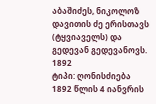აბაშიძეს, ნიკოლოზ დავითის ძე ერისთავს (ტყვიაველს) და გედევან გედევანოვს.
1892
ტიპი: ღონისძიება
1892 წლის 4 იანვრის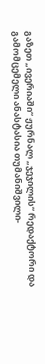გაზეთ „ივერიაში“ ჟურნალ „ჯეჯილის“ რედაქტორი და გამომცემელი ანასტასია თუმანიშვილი-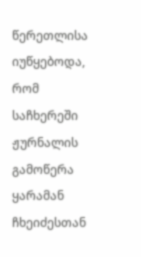წერეთლისა იუწყებოდა, რომ საჩხერეში ჟურნალის გამოწერა ყარამან ჩხეიძესთან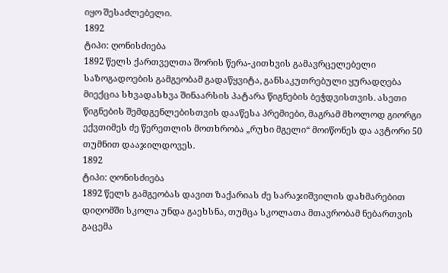იყო შესაძლებელი.
1892
ტიპი: ღონისძიება
1892 წელს ქართველთა შორის წერა-კითხვის გამავრცელებელი საზოგადოების გამგეობამ გადაწყვიტა, განსაკუთრებული ყურადღება მიექცია სხვადასხვა შინაარსის პატარა წიგნების ბეჭდვისთვის. ასეთი წიგნების შემდგენლებისთვის დააწესა პრემიები, მაგრამ მხოლოდ გიორგი ექვთიმეს ძე წერეთლის მოთხრობა „რუხი მგელი“ მოიწონეს და ავტორი 50 თუმნით დააჯილდოვეს.
1892
ტიპი: ღონისძიება
1892 წელს გამგეობას დავით ზაქარიას ძე სარაჯიშვილის დახმარებით დიღომში სკოლა უნდა გაეხსნა, თუმცა სკოლათა მთავრობამ ნებართვის გაცემა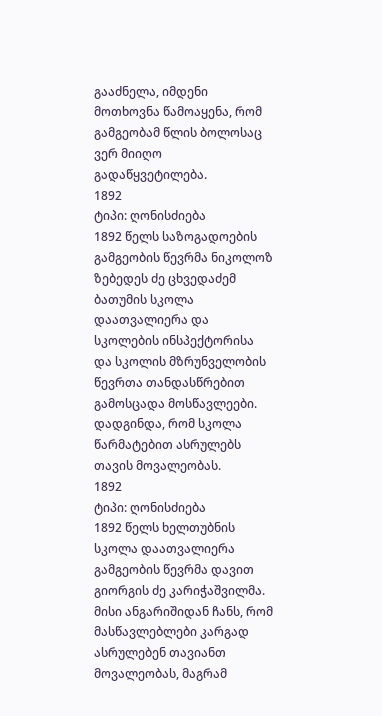გააძნელა, იმდენი მოთხოვნა წამოაყენა, რომ გამგეობამ წლის ბოლოსაც ვერ მიიღო გადაწყვეტილება.
1892
ტიპი: ღონისძიება
1892 წელს საზოგადოების გამგეობის წევრმა ნიკოლოზ ზებედეს ძე ცხვედაძემ ბათუმის სკოლა დაათვალიერა და სკოლების ინსპექტორისა და სკოლის მზრუნველობის წევრთა თანდასწრებით გამოსცადა მოსწავლეები. დადგინდა, რომ სკოლა წარმატებით ასრულებს თავის მოვალეობას.
1892
ტიპი: ღონისძიება
1892 წელს ხელთუბნის სკოლა დაათვალიერა გამგეობის წევრმა დავით გიორგის ძე კარიჭაშვილმა. მისი ანგარიშიდან ჩანს, რომ მასწავლებლები კარგად ასრულებენ თავიანთ მოვალეობას, მაგრამ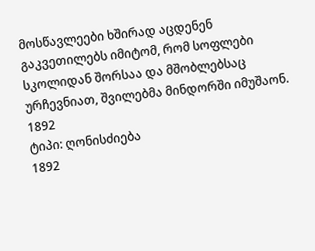მოსწავლეები ხშირად აცდენენ გაკვეთილებს იმიტომ, რომ სოფლები სკოლიდან შორსაა და მშობლებსაც ურჩევნიათ, შვილებმა მინდორში იმუშაონ.
1892
ტიპი: ღონისძიება
1892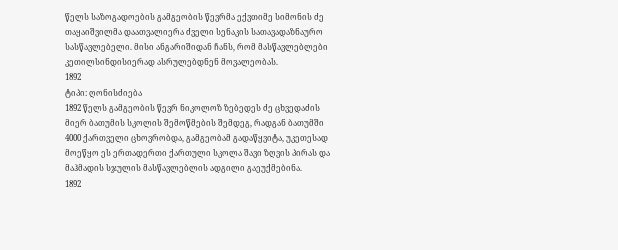წელს საზოგადოების გამგეობის წევრმა ექვთიმე სიმონის ძე თაყაიშვილმა დაათვალიერა ძველი სენაკის სათავადაზნაურო სასწავლებელი. მისი ანგარიშიდან ჩანს, რომ მასწავლებლები კეთილსინდისიერად ასრულებდნენ მოვალეობას.
1892
ტიპი: ღონისძიება
1892 წელს გამგეობის წევრ ნიკოლოზ ზებედეს ძე ცხვედაძის მიერ ბათუმის სკოლის შემოწმების შემდეგ, რადგან ბათუმში 4000 ქართველი ცხოვრობდა, გამგეობამ გადაწყვიტა, უკეთესად მოეწყო ეს ერთადერთი ქართული სკოლა შავი ზღვის პირას და მაჰმადის სჯულის მასწავლებლის ადგილი გაეუქმებინა.
1892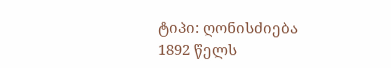ტიპი: ღონისძიება
1892 წელს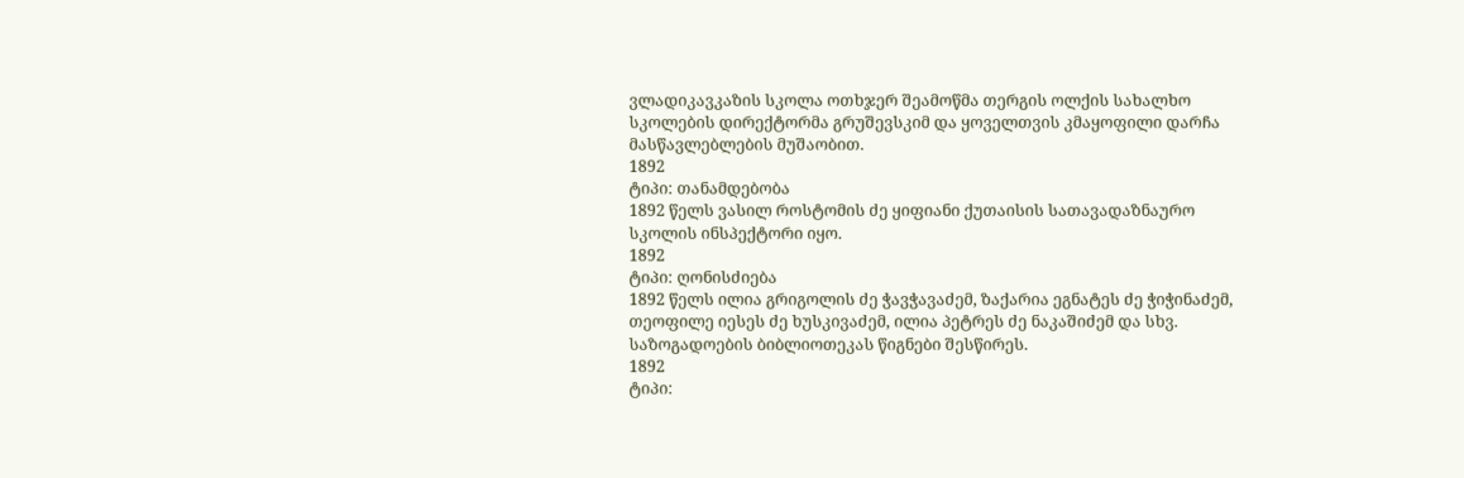ვლადიკავკაზის სკოლა ოთხჯერ შეამოწმა თერგის ოლქის სახალხო სკოლების დირექტორმა გრუშევსკიმ და ყოველთვის კმაყოფილი დარჩა მასწავლებლების მუშაობით.
1892
ტიპი: თანამდებობა
1892 წელს ვასილ როსტომის ძე ყიფიანი ქუთაისის სათავადაზნაურო სკოლის ინსპექტორი იყო.
1892
ტიპი: ღონისძიება
1892 წელს ილია გრიგოლის ძე ჭავჭავაძემ, ზაქარია ეგნატეს ძე ჭიჭინაძემ, თეოფილე იესეს ძე ხუსკივაძემ, ილია პეტრეს ძე ნაკაშიძემ და სხვ. საზოგადოების ბიბლიოთეკას წიგნები შესწირეს.
1892
ტიპი: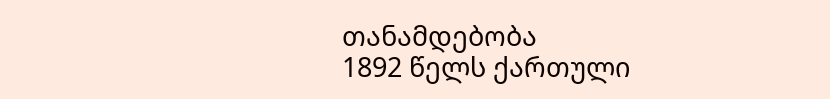თანამდებობა
1892 წელს ქართული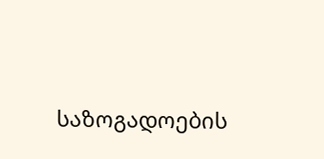საზოგადოების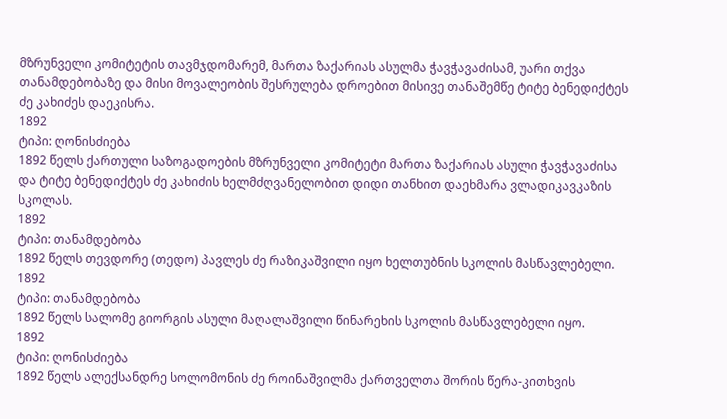მზრუნველი კომიტეტის თავმჯდომარემ, მართა ზაქარიას ასულმა ჭავჭავაძისამ, უარი თქვა თანამდებობაზე და მისი მოვალეობის შესრულება დროებით მისივე თანაშემწე ტიტე ბენედიქტეს ძე კახიძეს დაეკისრა.
1892
ტიპი: ღონისძიება
1892 წელს ქართული საზოგადოების მზრუნველი კომიტეტი მართა ზაქარიას ასული ჭავჭავაძისა და ტიტე ბენედიქტეს ძე კახიძის ხელმძღვანელობით დიდი თანხით დაეხმარა ვლადიკავკაზის სკოლას.
1892
ტიპი: თანამდებობა
1892 წელს თევდორე (თედო) პავლეს ძე რაზიკაშვილი იყო ხელთუბნის სკოლის მასწავლებელი.
1892
ტიპი: თანამდებობა
1892 წელს სალომე გიორგის ასული მაღალაშვილი წინარეხის სკოლის მასწავლებელი იყო.
1892
ტიპი: ღონისძიება
1892 წელს ალექსანდრე სოლომონის ძე როინაშვილმა ქართველთა შორის წერა-კითხვის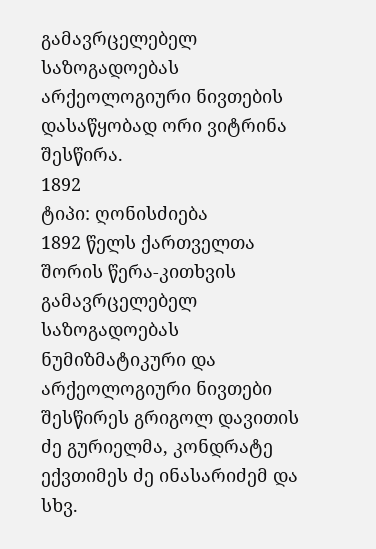გამავრცელებელ საზოგადოებას არქეოლოგიური ნივთების დასაწყობად ორი ვიტრინა შესწირა.
1892
ტიპი: ღონისძიება
1892 წელს ქართველთა შორის წერა-კითხვის გამავრცელებელ საზოგადოებას ნუმიზმატიკური და არქეოლოგიური ნივთები შესწირეს გრიგოლ დავითის ძე გურიელმა, კონდრატე ექვთიმეს ძე ინასარიძემ და სხვ.